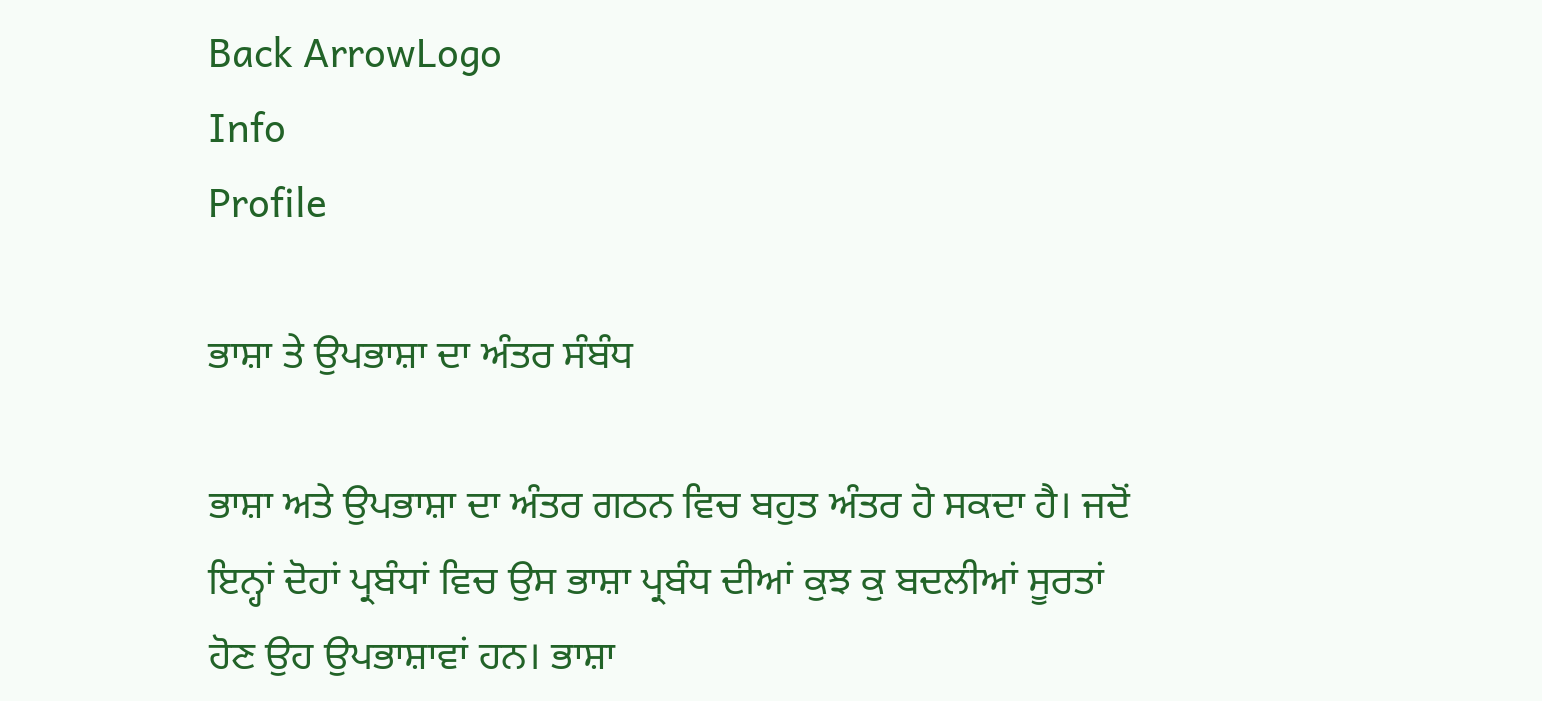Back ArrowLogo
Info
Profile

ਭਾਸ਼ਾ ਤੇ ਉਪਭਾਸ਼ਾ ਦਾ ਅੰਤਰ ਸੰਬੰਧ

ਭਾਸ਼ਾ ਅਤੇ ਉਪਭਾਸ਼ਾ ਦਾ ਅੰਤਰ ਗਠਨ ਵਿਚ ਬਹੁਤ ਅੰਤਰ ਹੋ ਸਕਦਾ ਹੈ। ਜਦੋਂ ਇਨ੍ਹਾਂ ਦੋਹਾਂ ਪ੍ਰਬੰਧਾਂ ਵਿਚ ਉਸ ਭਾਸ਼ਾ ਪ੍ਰਬੰਧ ਦੀਆਂ ਕੁਝ ਕੁ ਬਦਲੀਆਂ ਸੂਰਤਾਂ ਹੋਣ ਉਹ ਉਪਭਾਸ਼ਾਵਾਂ ਹਨ। ਭਾਸ਼ਾ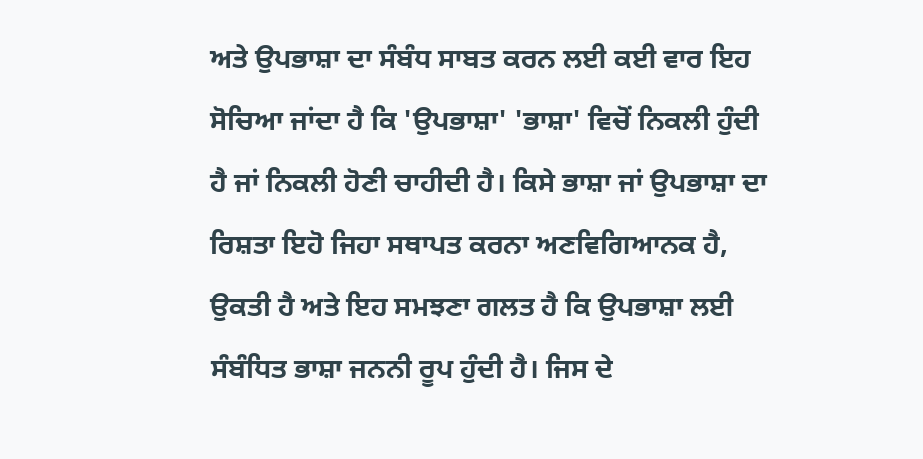ਅਤੇ ਉਪਭਾਸ਼ਾ ਦਾ ਸੰਬੰਧ ਸਾਬਤ ਕਰਨ ਲਈ ਕਈ ਵਾਰ ਇਹ ਸੋਚਿਆ ਜਾਂਦਾ ਹੈ ਕਿ 'ਉਪਭਾਸ਼ਾ' 'ਭਾਸ਼ਾ' ਵਿਚੋਂ ਨਿਕਲੀ ਹੁੰਦੀ ਹੈ ਜਾਂ ਨਿਕਲੀ ਹੋਣੀ ਚਾਹੀਦੀ ਹੈ। ਕਿਸੇ ਭਾਸ਼ਾ ਜਾਂ ਉਪਭਾਸ਼ਾ ਦਾ ਰਿਸ਼ਤਾ ਇਹੋ ਜਿਹਾ ਸਥਾਪਤ ਕਰਨਾ ਅਣਵਿਗਿਆਨਕ ਹੈ, ਉਕਤੀ ਹੈ ਅਤੇ ਇਹ ਸਮਝਣਾ ਗਲਤ ਹੈ ਕਿ ਉਪਭਾਸ਼ਾ ਲਈ ਸੰਬੰਧਿਤ ਭਾਸ਼ਾ ਜਨਨੀ ਰੂਪ ਹੁੰਦੀ ਹੈ। ਜਿਸ ਦੇ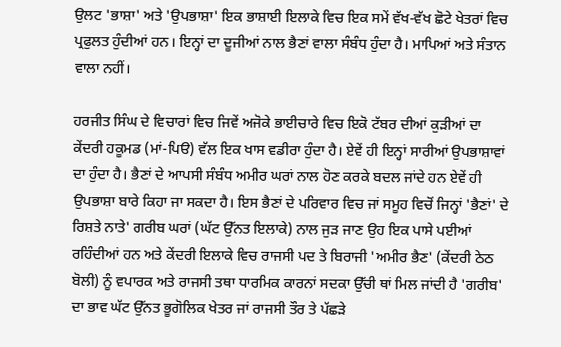ਉਲਟ 'ਭਾਸ਼ਾ' ਅਤੇ 'ਉਪਭਾਸ਼ਾ' ਇਕ ਭਾਸ਼ਾਈ ਇਲਾਕੇ ਵਿਚ ਇਕ ਸਮੇਂ ਵੱਖ-ਵੱਖ ਛੋਟੇ ਖੇਤਰਾਂ ਵਿਚ ਪ੍ਰਫੁਲਤ ਹੁੰਦੀਆਂ ਹਨ। ਇਨ੍ਹਾਂ ਦਾ ਦੂਜੀਆਂ ਨਾਲ ਭੈਣਾਂ ਵਾਲਾ ਸੰਬੰਧ ਹੁੰਦਾ ਹੈ। ਮਾਪਿਆਂ ਅਤੇ ਸੰਤਾਨ ਵਾਲਾ ਨਹੀਂ।

ਹਰਜੀਤ ਸਿੰਘ ਦੇ ਵਿਚਾਰਾਂ ਵਿਚ ਜਿਵੇਂ ਅਜੋਕੇ ਭਾਈਚਾਰੇ ਵਿਚ ਇਕੋ ਟੱਬਰ ਦੀਆਂ ਕੁੜੀਆਂ ਦਾ ਕੇਂਦਰੀ ਹਕੂਮਡ (ਮਾਂ-ਪਿੳ) ਵੱਲ ਇਕ ਖਾਸ ਵਡੀਰਾ ਹੁੰਦਾ ਹੈ। ਏਵੇਂ ਹੀ ਇਨ੍ਹਾਂ ਸਾਰੀਆਂ ਉਪਭਾਸ਼ਾਵਾਂ ਦਾ ਹੁੰਦਾ ਹੈ। ਭੈਣਾਂ ਦੇ ਆਪਸੀ ਸੰਬੰਧ ਅਮੀਰ ਘਰਾਂ ਨਾਲ ਹੋਣ ਕਰਕੇ ਬਦਲ ਜਾਂਦੇ ਹਨ ਏਵੇਂ ਹੀ ਉਪਭਾਸ਼ਾ ਬਾਰੇ ਕਿਹਾ ਜਾ ਸਕਦਾ ਹੈ। ਇਸ ਭੈਣਾਂ ਦੇ ਪਰਿਵਾਰ ਵਿਚ ਜਾਂ ਸਮੂਹ ਵਿਚੋਂ ਜਿਨ੍ਹਾਂ 'ਭੈਣਾਂ' ਦੇ ਰਿਸ਼ਤੇ ਨਾਤੇ' ਗਰੀਬ ਘਰਾਂ (ਘੱਟ ਉੱਨਤ ਇਲਾਕੇ) ਨਾਲ ਜੁੜ ਜਾਣ ਉਹ ਇਕ ਪਾਸੇ ਪਈਆਂ ਰਹਿੰਦੀਆਂ ਹਨ ਅਤੇ ਕੇਂਦਰੀ ਇਲਾਕੇ ਵਿਚ ਰਾਜਸੀ ਪਦ ਤੇ ਬਿਰਾਜੀ 'ਅਮੀਰ ਭੈਣ' (ਕੇਂਦਰੀ ਠੇਠ ਬੋਲੀ) ਨੂੰ ਵਪਾਰਕ ਅਤੇ ਰਾਜਸੀ ਤਥਾ ਧਾਰਮਿਕ ਕਾਰਨਾਂ ਸਦਕਾ ਉੱਚੀ ਥਾਂ ਮਿਲ ਜਾਂਦੀ ਹੈ 'ਗਰੀਬ' ਦਾ ਭਾਵ ਘੱਟ ਉੱਨਤ ਭੂਗੋਲਿਕ ਖੇਤਰ ਜਾਂ ਰਾਜਸੀ ਤੌਰ ਤੇ ਪੱਛੜੇ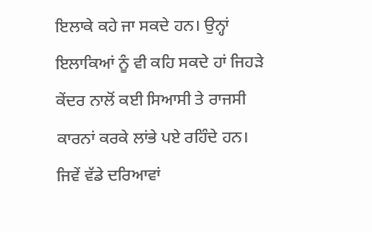ਇਲਾਕੇ ਕਹੇ ਜਾ ਸਕਦੇ ਹਨ। ਉਨ੍ਹਾਂ ਇਲਾਕਿਆਂ ਨੂੰ ਵੀ ਕਹਿ ਸਕਦੇ ਹਾਂ ਜਿਹੜੇ ਕੇਂਦਰ ਨਾਲੋਂ ਕਈ ਸਿਆਸੀ ਤੇ ਰਾਜਸੀ ਕਾਰਨਾਂ ਕਰਕੇ ਲਾਂਭੇ ਪਏ ਰਹਿੰਦੇ ਹਨ। ਜਿਵੇਂ ਵੱਡੇ ਦਰਿਆਵਾਂ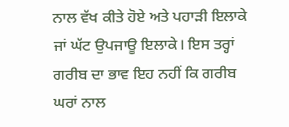ਨਾਲ ਵੱਖ ਕੀਤੇ ਹੋਏ ਅਤੇ ਪਹਾੜੀ ਇਲਾਕੇ ਜਾਂ ਘੱਟ ਉਪਜਾਊ ਇਲਾਕੇ। ਇਸ ਤਰ੍ਹਾਂ ਗਰੀਬ ਦਾ ਭਾਵ ਇਹ ਨਹੀਂ ਕਿ ਗਰੀਬ ਘਰਾਂ ਨਾਲ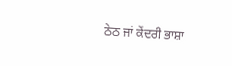ਠੇਠ ਜਾਂ ਕੇਂਦਰੀ ਭਾਸ਼ਾ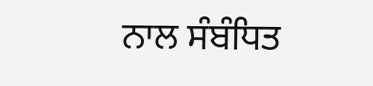ਨਾਲ ਸੰਬੰਧਿਤ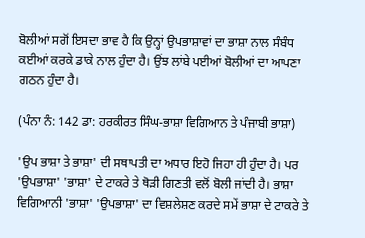ਬੋਲੀਆਂ ਸਗੋਂ ਇਸਦਾ ਭਾਵ ਹੈ ਕਿ ਉਨ੍ਹਾਂ ਉਪਭਾਸ਼ਾਵਾਂ ਦਾ ਭਾਸ਼ਾ ਨਾਲ ਸੰਬੰਧ ਕਈਆਂ ਕਰਕੇ ਡਾਕੇ ਨਾਲ ਹੁੰਦਾ ਹੈ। ਉਂਝ ਲਾਂਬੇ ਪਈਆਂ ਬੋਲੀਆਂ ਦਾ ਆਪਣਾ ਗਠਨ ਹੁੰਦਾ ਹੈ।

(ਪੰਨਾ ਨੰ: 142 ਡਾ: ਹਰਕੀਰਤ ਸਿੰਘ-ਭਾਸ਼ਾ ਵਿਗਿਆਨ ਤੇ ਪੰਜਾਬੀ ਭਾਸ਼ਾ)

'ਉਪ ਭਾਸ਼ਾ ਤੇ ਭਾਸ਼ਾ' ਦੀ ਸਥਾਪਤੀ ਦਾ ਅਧਾਰ ਇਹੋ ਜਿਹਾ ਹੀ ਹੁੰਦਾ ਹੈ। ਪਰ 'ਉਪਭਾਸ਼ਾ' 'ਭਾਸ਼ਾ' ਦੇ ਟਾਕਰੇ ਤੇ ਥੋੜੀ ਗਿਣਤੀ ਵਲੋਂ ਬੋਲੀ ਜਾਂਦੀ ਹੈ। ਭਾਸ਼ਾ ਵਿਗਿਆਨੀ 'ਭਾਸ਼ਾ' 'ਉਪਭਾਸ਼ਾ' ਦਾ ਵਿਸ਼ਲੇਸ਼ਣ ਕਰਦੇ ਸਮੇਂ ਭਾਸ਼ਾ ਦੇ ਟਾਕਰੇ ਤੇ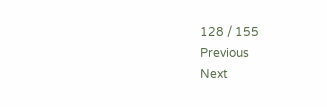128 / 155
Previous
Next